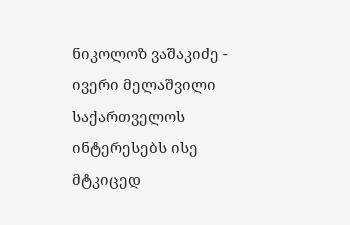ნიკოლოზ ვაშაკიძე - ივერი მელაშვილი საქართველოს ინტერესებს ისე მტკიცედ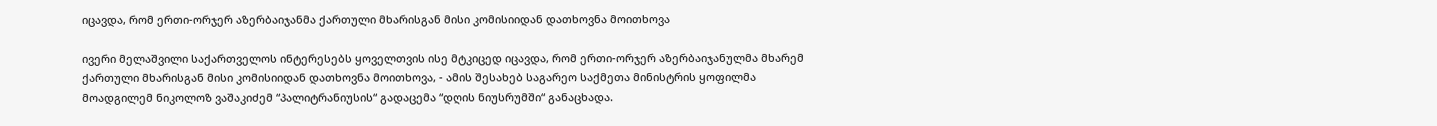იცავდა, რომ ერთი-ორჯერ აზერბაიჯანმა ქართული მხარისგან მისი კომისიიდან დათხოვნა მოითხოვა

ივერი მელაშვილი საქართველოს ინტერესებს ყოველთვის ისე მტკიცედ იცავდა, რომ ერთი-ორჯერ აზერბაიჯანულმა მხარემ ქართული მხარისგან მისი კომისიიდან დათხოვნა მოითხოვა, - ამის შესახებ საგარეო საქმეთა მინისტრის ყოფილმა მოადგილემ ნიკოლოზ ვაშაკიძემ “პალიტრანიუსის“ გადაცემა “დღის ნიუსრუმში“ განაცხადა.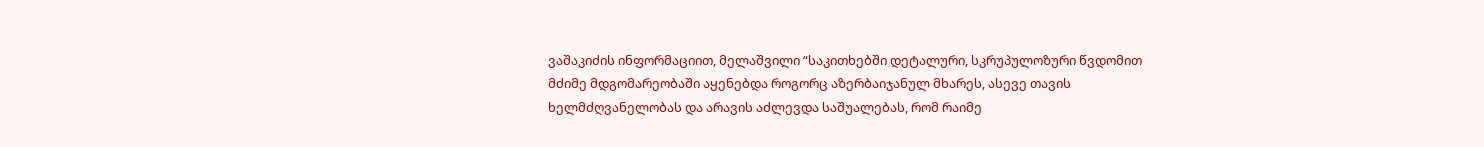ვაშაკიძის ინფორმაციით, მელაშვილი “საკითხებში დეტალური, სკრუპულოზური წვდომით მძიმე მდგომარეობაში აყენებდა როგორც აზერბაიჯანულ მხარეს, ასევე თავის ხელმძღვანელობას და არავის აძლევდა საშუალებას, რომ რაიმე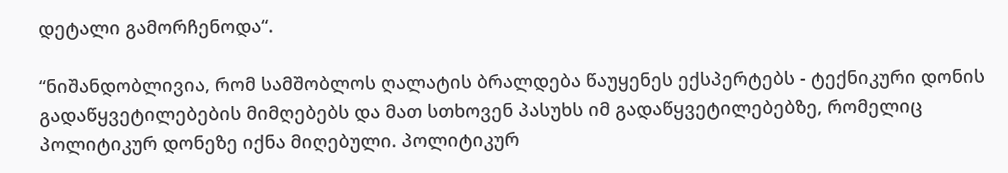დეტალი გამორჩენოდა“.

“ნიშანდობლივია, რომ სამშობლოს ღალატის ბრალდება წაუყენეს ექსპერტებს - ტექნიკური დონის გადაწყვეტილებების მიმღებებს და მათ სთხოვენ პასუხს იმ გადაწყვეტილებებზე, რომელიც პოლიტიკურ დონეზე იქნა მიღებული. პოლიტიკურ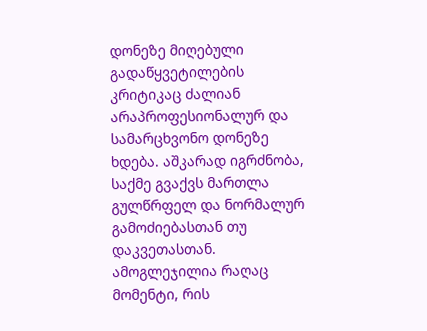დონეზე მიღებული გადაწყვეტილების კრიტიკაც ძალიან არაპროფესიონალურ და სამარცხვონო დონეზე ხდება. აშკარად იგრძნობა, საქმე გვაქვს მართლა გულწრფელ და ნორმალურ გამოძიებასთან თუ დაკვეთასთან. ამოგლეჯილია რაღაც მომენტი, რის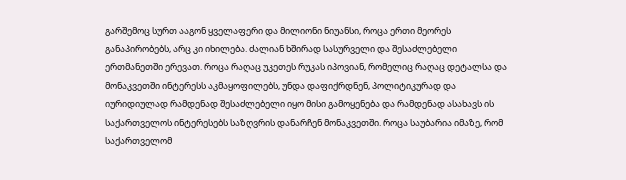გარშემოც სურთ ააგონ ყველაფერი და მილიონი ნიუანსი, როცა ერთი მეორეს განაპირობებს, არც კი იხილება. ძალიან ხშირად სასურველი და შესაძლებელი ერთმანეთში ერევათ. როცა რაღაც უკეთეს რუკას იპოვიან, რომელიც რაღაც დეტალსა და მონაკვეთში ინტერესს აკმაყოფილებს, უნდა დაფიქრდნენ, პოლიტიკურად და იურიდიულად რამდენად შესაძლებელი იყო მისი გამოყენება და რამდენად ასახავს ის საქართველოს ინტერესებს საზღვრის დანარჩენ მონაკვეთში. როცა საუბარია იმაზე, რომ საქართველომ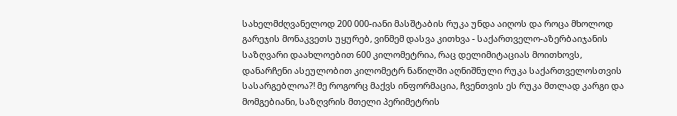სახელმძღვანელოდ 200 000-იანი მასშტაბის რუკა უნდა აიღოს და როცა მხოლოდ გარეჯის მონაკვეთს უყურებ, ვინმემ დასვა კითხვა - საქართველო-აზერბაიჯანის საზღვარი დაახლოებით 600 კილომეტრია, რაც დელიმიტაციას მოითხოვს, დანარჩენი ასეულობით კილომეტრ ნაწილში აღნიშნული რუკა საქართველოსთვის სასარგებლოა?! მე როგორც მაქვს ინფორმაცია, ჩვენთვის ეს რუკა მთლად კარგი და მომგებიანი, საზღვრის მთელი პერიმეტრის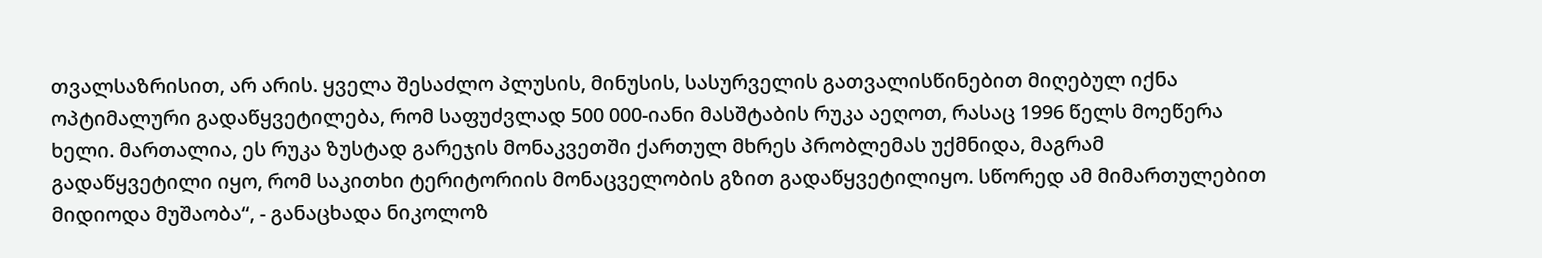თვალსაზრისით, არ არის. ყველა შესაძლო პლუსის, მინუსის, სასურველის გათვალისწინებით მიღებულ იქნა ოპტიმალური გადაწყვეტილება, რომ საფუძვლად 500 000-იანი მასშტაბის რუკა აეღოთ, რასაც 1996 წელს მოეწერა ხელი. მართალია, ეს რუკა ზუსტად გარეჯის მონაკვეთში ქართულ მხრეს პრობლემას უქმნიდა, მაგრამ გადაწყვეტილი იყო, რომ საკითხი ტერიტორიის მონაცველობის გზით გადაწყვეტილიყო. სწორედ ამ მიმართულებით მიდიოდა მუშაობა“, - განაცხადა ნიკოლოზ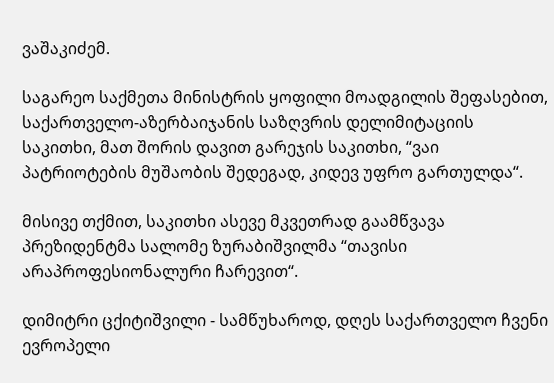ვაშაკიძემ.

საგარეო საქმეთა მინისტრის ყოფილი მოადგილის შეფასებით, საქართველო-აზერბაიჯანის საზღვრის დელიმიტაციის საკითხი, მათ შორის დავით გარეჯის საკითხი, “ვაი პატრიოტების მუშაობის შედეგად, კიდევ უფრო გართულდა“.

მისივე თქმით, საკითხი ასევე მკვეთრად გაამწვავა პრეზიდენტმა სალომე ზურაბიშვილმა “თავისი არაპროფესიონალური ჩარევით“.

დიმიტრი ცქიტიშვილი - სამწუხაროდ, დღეს საქართველო ჩვენი ევროპელი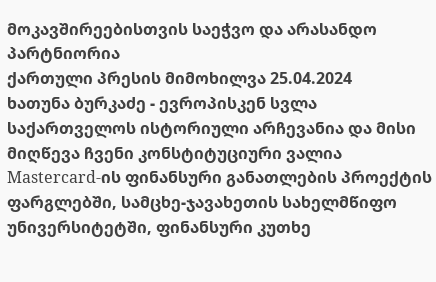მოკავშირეებისთვის საეჭვო და არასანდო პარტნიორია
ქართული პრესის მიმოხილვა 25.04.2024
ხათუნა ბურკაძე - ევროპისკენ სვლა საქართველოს ისტორიული არჩევანია და მისი მიღწევა ჩვენი კონსტიტუციური ვალია
Mastercard-ის ფინანსური განათლების პროექტის ფარგლებში, სამცხე-ჯავახეთის სახელმწიფო უნივერსიტეტში, ფინანსური კუთხე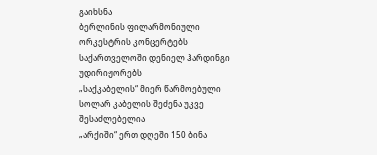გაიხსნა
ბერლინის ფილარმონიული ორკესტრის კონცერტებს საქართველოში დენიელ ჰარდინგი უდირიჟორებს
„საქკაბელის“ მიერ წარმოებული სოლარ კაბელის შეძენა უკვე შესაძლებელია
„არქიში“ ერთ დღეში 150 ბინა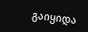გაიყიდა